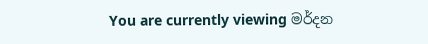You are currently viewing මර්දන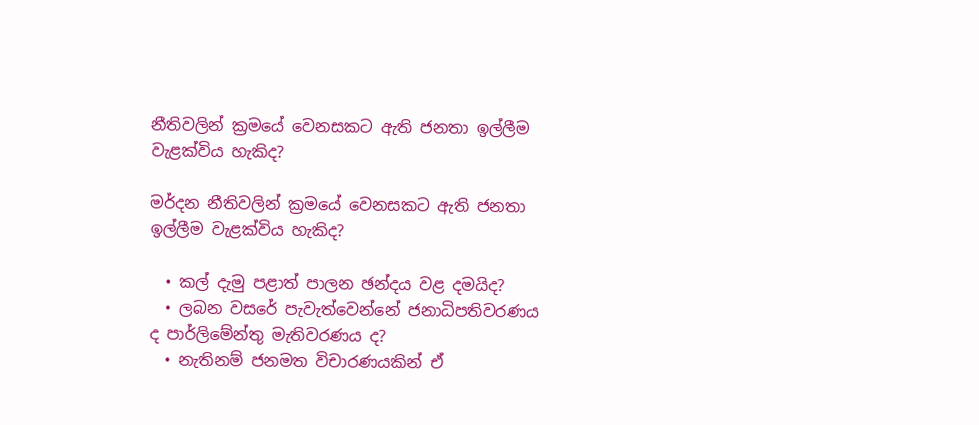නීතිවලින් ක්‍රමයේ වෙනසකට ඇති ජනතා ඉල්ලීම වැළක්විය හැකිද?

මර්දන නීතිවලින් ක්‍රමයේ වෙනසකට ඇති ජනතා ඉල්ලීම වැළක්විය හැකිද?

  • කල් දැමු පළාත් පාලන ඡන්දය වළ දමයිද?
  • ලබන වසරේ පැවැත්වෙන්නේ ජනාධිපතිවරණය ද පාර්ලිමේන්තු මැතිවරණය ද?
  • නැතිනම් ජනමත විචාරණයකින් ඒ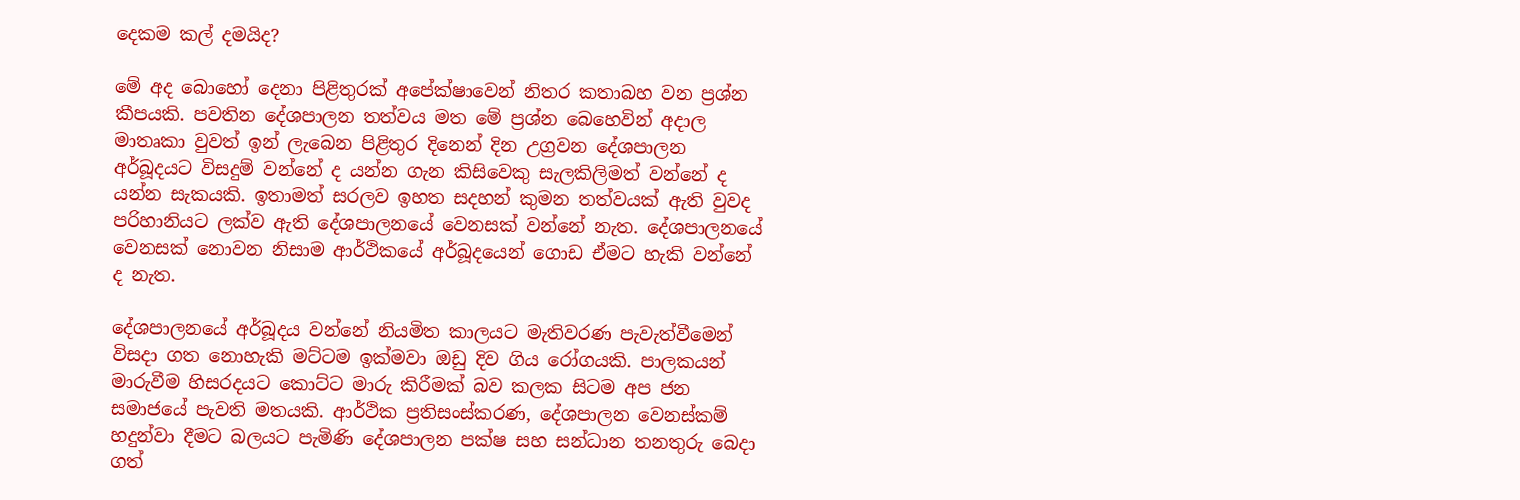දෙකම කල් දමයිද?

මේ අද බොහෝ දෙනා පිළිතුරක් අපේක්ෂාවෙන් නිතර කතාබහ වන ප්‍රශ්න කීපයකි. පවතින දේශපාලන තත්වය මත මේ ප්‍රශ්න බෙහෙවින් අදාල මාතෘකා වුවත් ඉන් ලැබෙන පිළිතුර දිනෙන් දින උග්‍රවන දේශපාලන අර්බූදයට විසදුම් වන්නේ ද යන්න ගැන කිසිවෙකු සැලකිලිමත් වන්නේ ද යන්න සැකයකි. ඉතාමත් සරලව ඉහත සදහන් කුමන තත්වයක් ඇති වුවද පරිහානියට ලක්ව ඇති දේශපාලනයේ වෙනසක් වන්නේ නැත. දේශපාලනයේ වෙනසක් නොවන නිසාම ආර්ථිකයේ අර්බූදයෙන් ගොඩ ඒමට හැකි වන්නේ ද නැත.

දේශපාලනයේ අර්බූදය වන්නේ නියමිත කාලයට මැතිවරණ පැවැත්වීමෙන් විසදා ගත නොහැකි මට්ටම ඉක්මවා ඔඩු දිව ගිය රෝගයකි. පාලකයන් මාරුවීම හිසරදයට ‍කොට්ට මාරු කිරීමක් බව කලක සිටම අප ජන සමාජයේ පැවති මතයකි. ආර්ථික ප්‍රතිසංස්කරණ, දේශපාලන වෙනස්කම් හදුන්වා දීමට බලයට පැමිණි දේශපාලන පක්ෂ සහ සන්ධාන තනතුරු බෙදා ගත්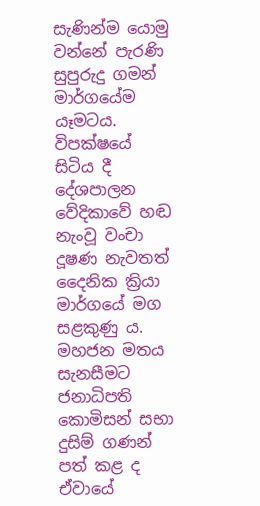සැණින්ම යොමු වන්නේ පැරණි සුපුරුදු ගමන් මාර්ගයේම යෑමටය. විපක්ෂයේ සිටිය දී දේශපාලන වේදිකාවේ හඬ නැංවූ වංචා දූෂණ නැවතත් දෛනික ක්‍රියා මාර්ගයේ මග සළකුණු ය. මහජන මතය සැනසීමට ජනාධිපති කොමිසන් සභා දුසිම් ගණන් පත් කළ ද ඒවායේ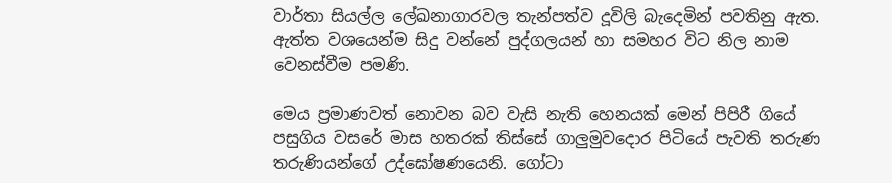වාර්තා සියල්ල ලේඛනාගාරවල තැන්පත්ව දූවිලි බැදෙමින් පවතිනු ඇත. ඇත්ත වශයෙන්ම සිදු වන්නේ පුද්ගලයන් හා සමහර විට නිල නාම වෙනස්වීම පමණි.

මෙය ප්‍රමාණවත් නොවන බව වැසි නැති හෙනයක් මෙන් පිපිරී ගියේ පසුගිය වසරේ මාස හතරක් තිස්සේ ගාලුමුවදොර පිටියේ පැවති තරුණ තරුණියන්ගේ උද්ඝෝෂණයෙනි. ගෝටා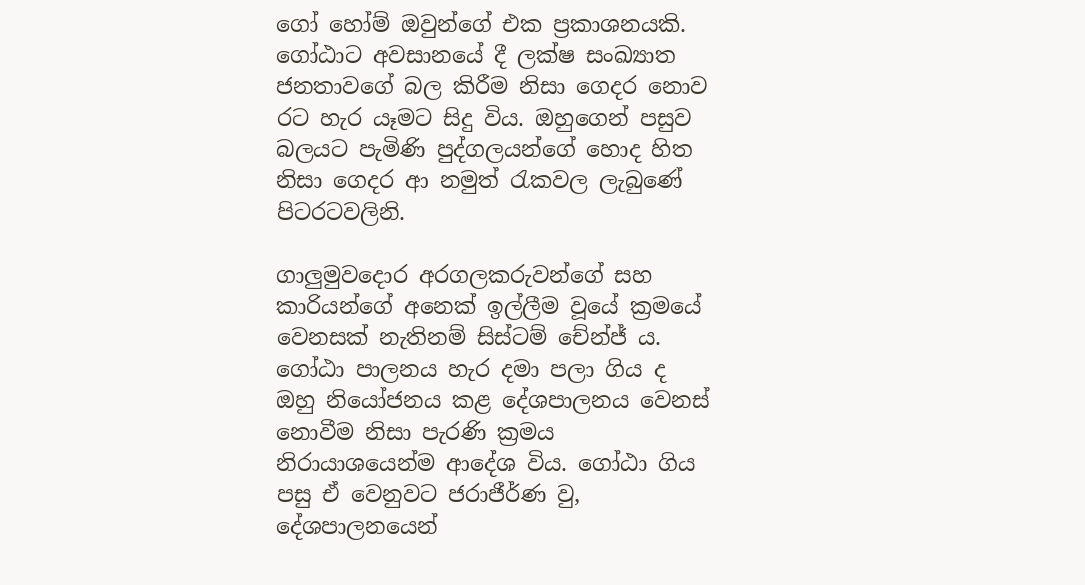ගෝ හෝම් ඔවුන්ගේ එක ප්‍රකාශනයකි. ගෝඨාට අවසානයේ දී ලක්ෂ සංඛ්‍යාත ජනතාවගේ බල කිරීම නිසා ගෙදර නොව රට හැර යෑමට සිදු විය. ඔහුගෙන් පසුව බලයට පැමිණි පුද්ගලයන්ගේ හොද හිත නිසා ගෙදර ආ නමුත් රැකවල ලැබුණේ පිටරටවලිනි.

ගාලුමුවදොර අරගලකරුවන්ගේ සහ කාරියන්ගේ අනෙක් ඉල්ලීම වූයේ ක්‍රමයේ වෙනසක් නැතිනම් සිස්ටම් චේන්ජ් ය. ගෝඨා පාලනය හැර දමා පලා ගිය ද ඔහු නියෝජනය කළ දේශපාලනය වෙනස් නොවීම නිසා පැරණි ක්‍රමය නිරායාශයෙන්ම ආදේශ විය. ගෝඨා ගිය පසු ඒ වෙනුවට ජරාජීර්ණ වු, දේශපාලනයෙන්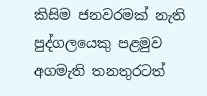කිසිම ජනවරමක් නැති පුද්ගලයෙකු පළමුව අගමැති තනතුරටත්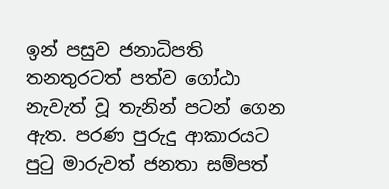ඉන් පසුව ජනාධිපති තනතුරටත් පත්ව ගෝඨා නැවැත් වූ තැනින් පටන් ගෙන ඇත. පරණ පුරුදු ආකාරයට පුටු මාරුවත් ජනතා සම්පත්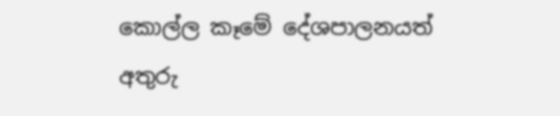කොල්ල කෑමේ දේශපාලනයත් අතුරු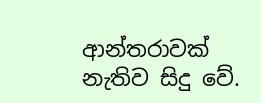ආන්තරාවක් නැතිව සිදු වේ.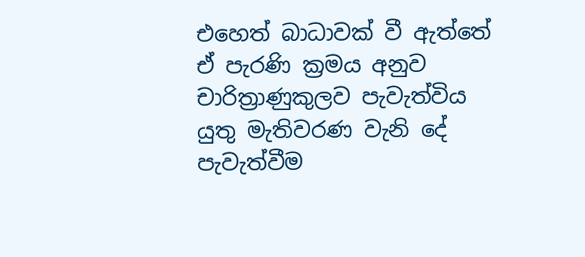එහෙත් බාධාවක් වී ඇත්තේ ඒ පැරණි ක්‍රමය අනුව චාරිත්‍රාණුකුලව පැවැත්විය යුතු මැතිවරණ වැනි දේ පැවැත්වීම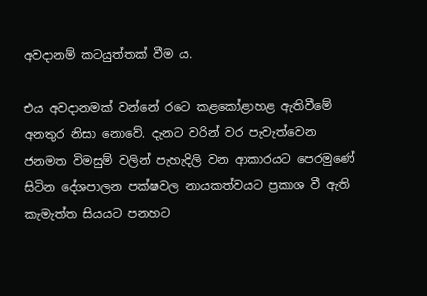අවදානම් කටයුත්තක් වීම ය.

එය අවදානමක් වන්නේ රටෙ කළකෝළාහළ ඇතිවීමේ අනතුර නිසා නොවේ. දැනට වරින් වර පැවැත්වෙන ජනමත විමසුම් වලින් පැහැදිලි වන ආකාරයට පෙරමුණේ සිටින දේශපාලන පක්ෂවල නායකත්වයට ප්‍රකාශ වී ඇති කැමැත්ත සියයට පනහට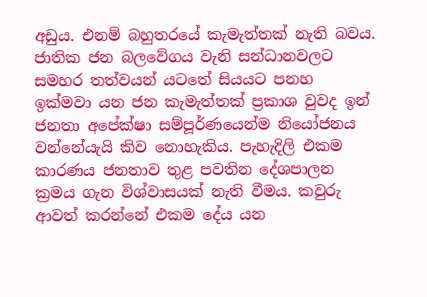අඩුය. එනම් බහුතරයේ කැමැත්තක් නැති බවය. ජාතික ජන බලවේගය වැනි සන්ධානවලට සමහර තත්වයන් යටතේ සියයට පනහ ඉක්මවා යන ජන කැමැත්තක් ප්‍රකාශ වුවද ඉන් ජනතා අපේක්ෂා සම්පූර්ණයෙන්ම නියෝජනය වන්නේයැයි කිව නොහැකිය. පැහැදිලි එකම කාරණය ජනතාව තුළ පවතින දේශපාලන ක්‍රමය ගැන විශ්වාසයක් නැති වීමය. කවුරු ආවත් කරන්නේ එකම දේය යන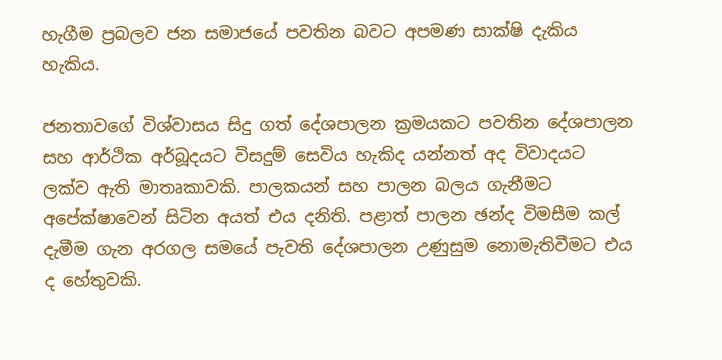හැගීම ප්‍රබලව ජන සමාජයේ පවතින බවට අපමණ සාක්ෂි දැකිය හැකිය.

ජනතාවගේ විශ්වාසය සිදු ගත් දේශපාලන ක්‍රමයකට පවතින දේශපාලන සහ ආර්ථික අර්බූදයට විසදුම් සෙවිය හැකිද යන්නත් අද විවාදයට ලක්ව ඇති මාතෘකාවකි. පාලකයන් සහ පාලන බලය ගැනීමට අපේක්ෂාවෙන් සිටින අයත් එය දනිති. පළාත් පාලන ඡන්ද විමසීම කල් දැමීම ගැන අරගල සමයේ පැවති දේශපාලන උණුසුම නොමැතිවීමට එය ද හේතුවකි.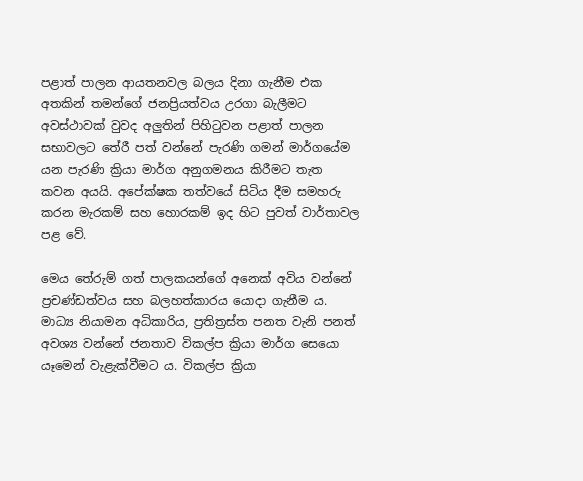පළාත් පාලන ආයතනවල බලය දිනා ගැනීම එක අතකින් තමන්ගේ ජනප්‍රියත්වය උරගා බැලීමට අවස්ථාවක් වුවද අලුතින් පිහිටුවන පළාත් පාලන සභාවලට තේරී පත් වන්නේ පැරණි ගමන් මාර්ගයේම යන පැරණි ක්‍රියා මාර්ග අනුගමනය කිරීමට තැත කවන අයයි. අපේක්ෂක තත්වයේ සිටිය දීම සමහරු කරන මැරකම් සහ හොරකම් ඉද හිට පුවත් වාර්තාවල පළ වේ.

මෙය තේරුම් ගත් පාලකයන්ගේ අනෙක් අවිය වන්නේ ප්‍රචණ්ඩත්වය සහ බලහත්කාරය යොදා ගැනීම ය. මාධ්‍ය නියාමන අධිකාරිය, ප්‍රතිත්‍රස්ත පනත වැනි පනත් අවශ්‍ය වන්නේ ජනතාව විකල්ප ක්‍රියා මාර්ග සෙයො යෑමෙන් වැළැක්වීමට ය. විකල්ප ක්‍රියා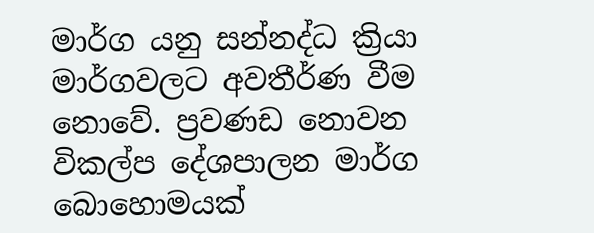මාර්ග යනු සන්නද්ධ ක්‍රියා මාර්ගවලට අවතීර්ණ වීම නොවේ. ප්‍රවණඩ නොවන විකල්ප දේශපාලන මාර්ග බොහොමයක්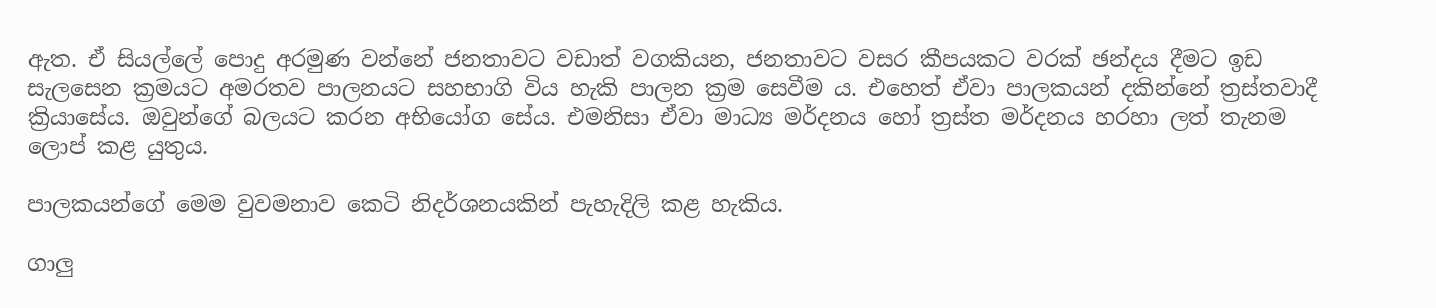ඇත. ඒ සියල්ලේ පොදු අරමුණ වන්නේ ජනතාවට වඩාත් වගකියන, ජනතාවට වසර කීපයකට වරක් ඡන්දය දීමට ඉඩ සැලසෙන ක්‍රමයට අමරතව පාලනයට සහභාගි විය හැකි පාලන ක්‍රම සෙවීම ය. එහෙත් ඒවා පාලකයන් දකින්නේ ත්‍රස්තවාදී ක්‍රියාසේය. ඔවුන්ගේ බලයට කරන අභියෝග සේය. එමනිසා ඒවා මාධ්‍ය මර්දනය හෝ ත්‍රස්ත මර්දනය හරහා ලත් තැනම ලොප් කළ යුතුය.

පාලකයන්ගේ මෙම වුවමනාව කෙටි නිදර්ශනයකින් පැහැදිලි කළ හැකිය.

ගාලු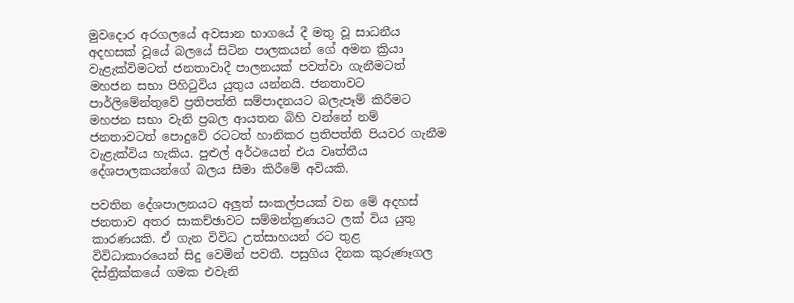මුවදොර අරගලයේ අවසාන භාගයේ දී මතු වූ සාධනීය අදහසක් වූයේ බලයේ සිටින පාලකයන් ගේ අමන ක්‍රියා වැළැක්විමටත් ජනතාවාදී පාලනයක් පවත්වා ගැනීමටත් මහජන සභා පිහිටුවිය යුතුය යන්නයි. ජනතාවට පාර්ලිමේන්තුවේ ප්‍රතිපත්ති සම්පාදනයට බලැපෑම් කිරීමට මහජන සභා වැනි ප්‍රබල ආයතන බිහි වන්නේ නම් ජනතාවටත් පොදුවේ රටටත් හානිකර ප්‍රතිපත්ති පියවර ගැනීම වැළැක්විය හැකිය. පුළුල් අර්ථයෙන් එය වෘත්තීය දේශපාලකයන්ගේ බලය සීමා කිරීමේ අවියකි.

පවතින දේශපාලනයට අලුත් සංකල්පයක් වන මේ අදහස් ජනතාව අතර සාකච්ඡාවට සම්මන්ත්‍රණයට ලක් විය යුතු කාරණයකි. ඒ ගැන විවිධ උත්සාහයන් රට තුළ විවිධාකාරයෙන් සිදු වෙමින් පවතී. පසුගිය දිනක කුරුණෑගල දිස්ත්‍රික්කයේ ගමක එවැනි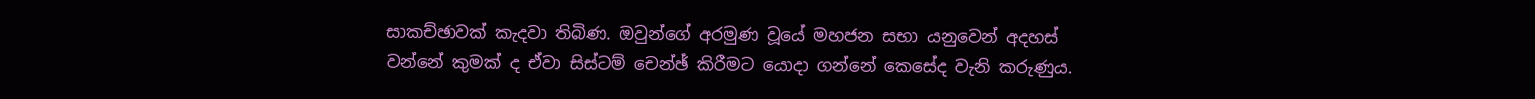සාකච්ඡාවක් කැදවා තිබිණ. ඔවුන්ගේ අරමුණ වූයේ මහජන සභා යනුවෙන් අදහස් වන්නේ කුමක් ද ඒවා සිස්ටම් චෙන්ඡ් කිරීමට යොදා ගන්නේ කෙසේද වැනි කරුණුය.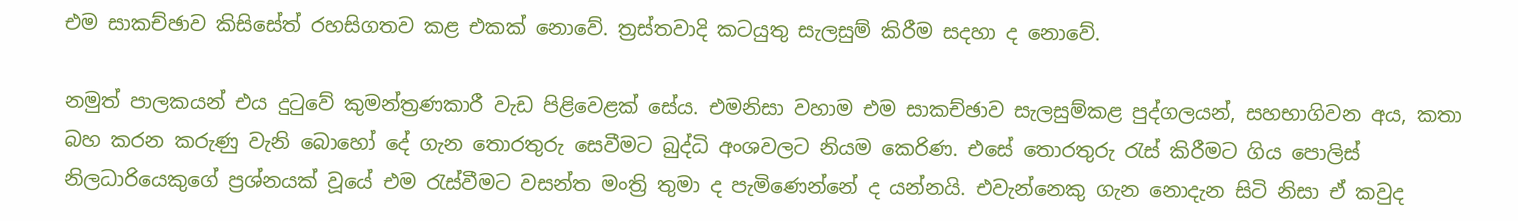එම සාකච්ඡාව කිසිසේත් රහසිගතව කළ එකක් නොවේ. ත්‍රස්තවාදි කටයුතු සැලසුම් කිරීම සදහා ද නොවේ.

නමුත් පාලකයන් එය දුටුවේ කුමන්ත්‍රණකාරී වැඩ පිළිවෙළක් සේය. එමනිසා වහාම එම සාකච්ඡාව සැලසුම්කළ පුද්ගලයන්, සහභාගිවන අය, කතා බහ කරන කරුණු වැනි බොහෝ දේ ගැන තොරතුරු සෙවීමට බුද්ධි අංශවලට නියම කෙරිණ. එසේ තොරතුරු රැස් කිරීමට ගිය පොලිස් නිලධාරියෙකුගේ ප්‍රශ්නයක් වූයේ එම රැස්වීමට වසන්ත මංත්‍රි තුමා ද පැමිණෙන්නේ ද යන්නයි. එවැන්නෙකු ගැන නොදැන සිටි නිසා ඒ කවුද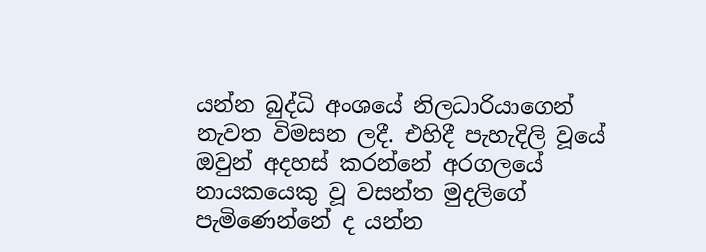යන්න බුද්ධි අංශයේ නිලධාරියාගෙන් නැවත විමසන ලදී. එහිදී පැහැදිලි වූයේ ඔවුන් අදහස් කරන්නේ අරගලයේ නායකයෙකු වූ වසන්ත මුදලිගේ පැමිණෙන්නේ ද යන්න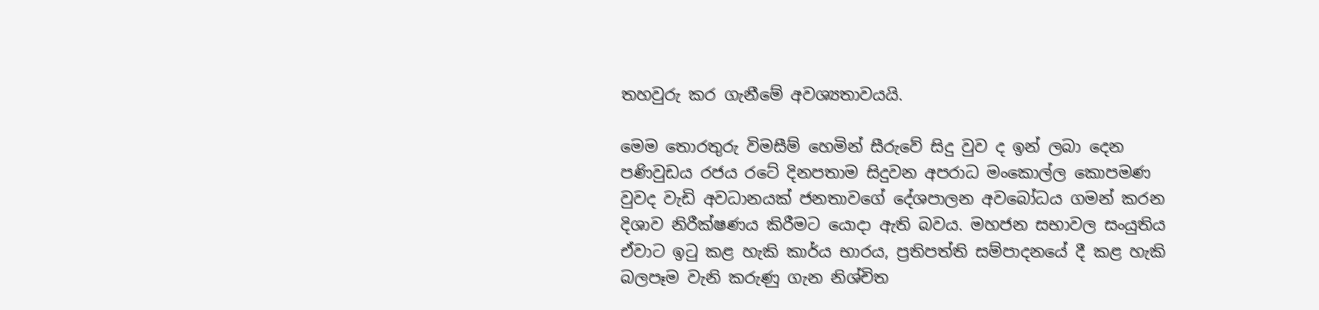තහවුරු කර ගැනීමේ අවශ්‍යතාවයයි.

මෙම තොරතුරු විමසීම් හෙමින් සීරුවේ සිදු වුව ද ඉන් ලබා දෙන පණිවුඩය රජය රටේ දිනපතාම සිදුවන අපරාධ මංකොල්ල කොපමණ වුවද වැඩි අවධානයක් ජනතාවගේ දේශපාලන අවබෝධය ගමන් කරන දිශාව නිරීක්ෂණය කිරීමට යොදා ඇති බවය. මහජන සභාවල සංයුතිය ඒවාට ඉටු කළ හැකි කාර්ය භාරය, ප්‍රතිපත්ති සම්පාදනයේ දී කළ හැකි බලපෑම වැනි කරුණු ගැන නිශ්චිත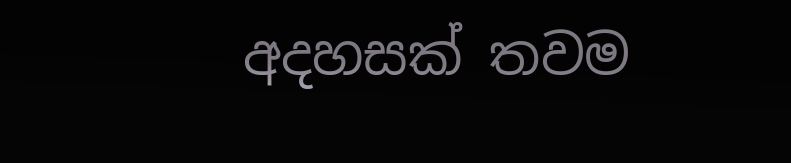අදහසක් තවම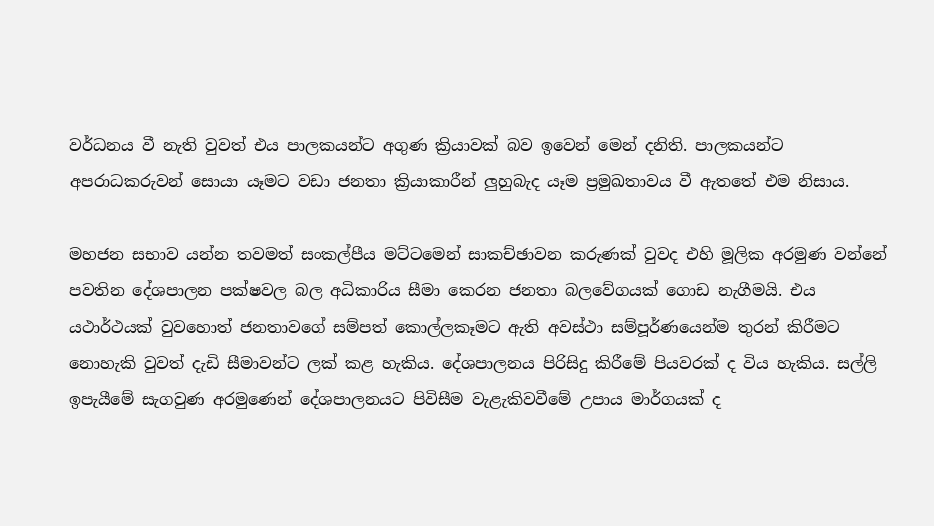වර්ධනය වී නැති වුවත් එය පාලකයන්ට අගුණ ක්‍රියාවක් බව ඉවෙන් මෙන් දනිති. පාලකයන්ට අපරාධකරුවන් සොයා යෑමට වඩා ජනතා ක්‍රියාකාරීන් ලුහුබැද යෑම ප්‍රමුඛතාවය වී ඇතතේ එම නිසාය.

මහජන සභාව යන්න තවමත් සංකල්පීය මට්ටමෙන් සාකච්ඡාවන කරුණක් වුවද එහි මූලික අරමුණ වන්නේ පවතින දේශපාලන පක්ෂවල බල අධිකාරිය සීමා කෙරන ජනතා බලවේගයක් ගොඩ නැගීමයි. එය යථාර්ථයක් වුවහොත් ජනතාවගේ සම්පත් කොල්ලකෑමට ඇති අවස්ථා සම්පූර්ණයෙන්ම තුරන් කිරීමට නොහැකි වුවත් දැඩි සීමාවන්ට ලක් කළ හැකිය. දේශපාලනය පිරිසිදු කිරීමේ පියවරක් ද විය හැකිය. සල්ලි ඉපැයීමේ සැගවුණ අරමුණෙන් දේශපාලනයට පිවිසීම වැළැකිවවීමේ උපාය මාර්ගයක් ද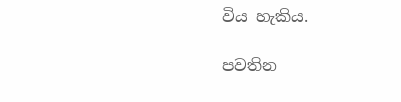විය හැකිය.

පවතින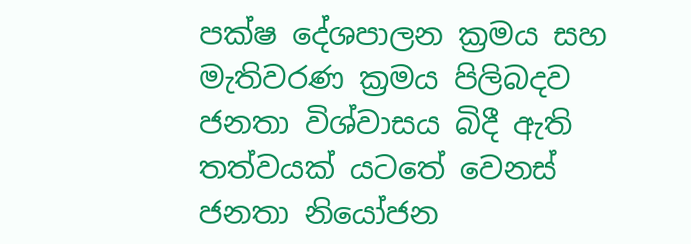පක්ෂ දේශපාලන ක්‍රමය සහ මැතිවරණ ක්‍රමය පිලිබදව ජනතා විශ්වාසය බිදී ඇති තත්වයක් යටතේ වෙනස් ජනතා නියෝජන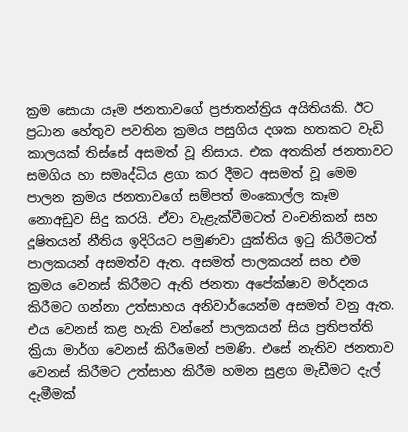ක්‍රම සොයා යෑම ජනතාවගේ ප්‍රජාතන්ත්‍රිය අයිතියකි. ඊට ප්‍රධාන හේතුව පවතින ක්‍රමය පසුගිය දශක හතකට වැඩි කාලයක් තිස්සේ අසමත් වූ නිසාය. එක අතකින් ජනතාවට සමගිය හා සමෘද්ධිය ළගා කර දීමට අසමත් වූ මෙම පාලන ක්‍රමය ජනතාවගේ සම්පත් මංකොල්ල කෑම නොඅඩුව සිදු කරයි. ඒවා වැළැක්වීමටත් වංචනිකන් සහ දූෂිතයන් නීතිය ඉදිරියට පමුණවා යුක්තිය ඉටු කිරීමටත් පාලකයන් අසමත්ව ඇත. අසමත් පාලකයන් සහ එම ක්‍රමය වෙනස් කිරීමට ඇති ජනතා අපේක්ෂාව මර්දනය කිරීමට ගන්නා උත්සාහය අනිවාර්යෙන්ම අසමත් වනු ඇත. එය වෙනස් කළ හැකි වන්නේ පාලකයන් සිය ප්‍රතිපත්ති ක්‍රියා මාර්ග වෙනස් කිරීමෙන් පමණි. එසේ නැතිව ජනතාව වෙනස් කිරීමට උත්සාහ කිරීම හමන සුළග මැඩීමට දැල් දැමීමක්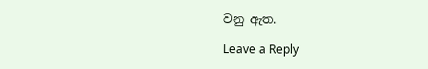වනු ඇත.

Leave a Reply